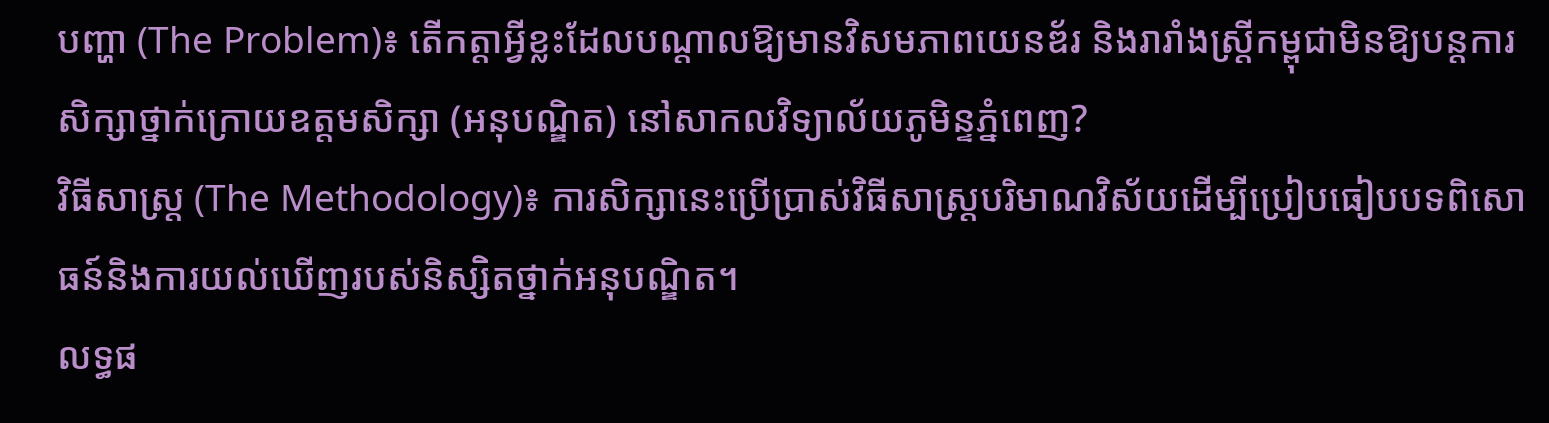បញ្ហា (The Problem)៖ តើកត្តាអ្វីខ្លះដែលបណ្តាលឱ្យមានវិសមភាពយេនឌ័រ និងរារាំងស្ត្រីកម្ពុជាមិនឱ្យបន្តការសិក្សាថ្នាក់ក្រោយឧត្តមសិក្សា (អនុបណ្ឌិត) នៅសាកលវិទ្យាល័យភូមិន្ទភ្នំពេញ?
វិធីសាស្ត្រ (The Methodology)៖ ការសិក្សានេះប្រើប្រាស់វិធីសាស្ត្របរិមាណវិស័យដើម្បីប្រៀបធៀបបទពិសោធន៍និងការយល់ឃើញរបស់និស្សិតថ្នាក់អនុបណ្ឌិត។
លទ្ធផ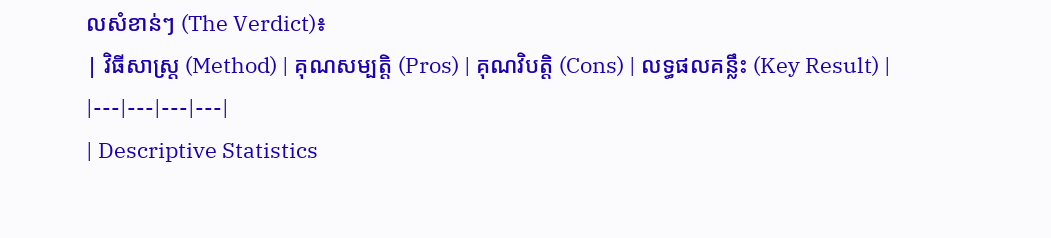លសំខាន់ៗ (The Verdict)៖
| វិធីសាស្ត្រ (Method) | គុណសម្បត្តិ (Pros) | គុណវិបត្តិ (Cons) | លទ្ធផលគន្លឹះ (Key Result) |
|---|---|---|---|
| Descriptive Statistics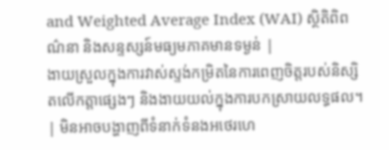and Weighted Average Index (WAI) ស្ថិតិពិពណ៌នា និងសន្ទស្សន៍មធ្យមភាគមានទម្ងន់ |
ងាយស្រួលក្នុងការវាស់ស្ទង់កម្រិតនៃការពេញចិត្តរបស់និស្សិតលើកត្តាផ្សេងៗ និងងាយយល់ក្នុងការបកស្រាយលទ្ធផល។ | មិនអាចបង្ហាញពីទំនាក់ទំនងអថេរហេ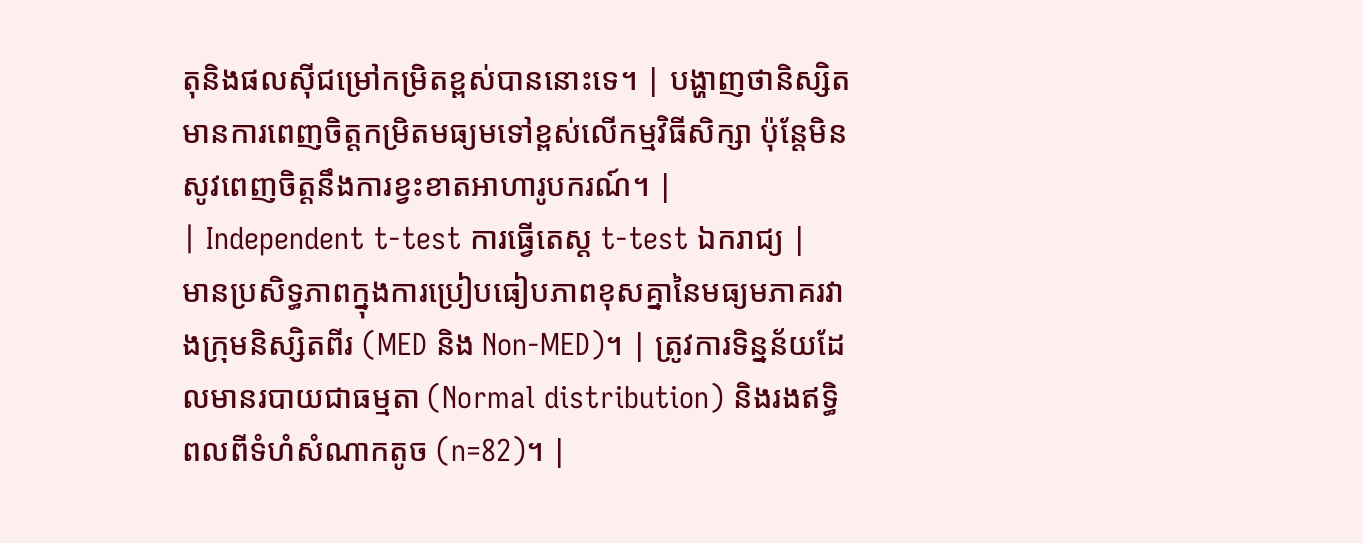តុនិងផលស៊ីជម្រៅកម្រិតខ្ពស់បាននោះទេ។ | បង្ហាញថានិស្សិតមានការពេញចិត្តកម្រិតមធ្យមទៅខ្ពស់លើកម្មវិធីសិក្សា ប៉ុន្តែមិនសូវពេញចិត្តនឹងការខ្វះខាតអាហារូបករណ៍។ |
| Independent t-test ការធ្វើតេស្ត t-test ឯករាជ្យ |
មានប្រសិទ្ធភាពក្នុងការប្រៀបធៀបភាពខុសគ្នានៃមធ្យមភាគរវាងក្រុមនិស្សិតពីរ (MED និង Non-MED)។ | ត្រូវការទិន្នន័យដែលមានរបាយជាធម្មតា (Normal distribution) និងរងឥទ្ធិពលពីទំហំសំណាកតូច (n=82)។ |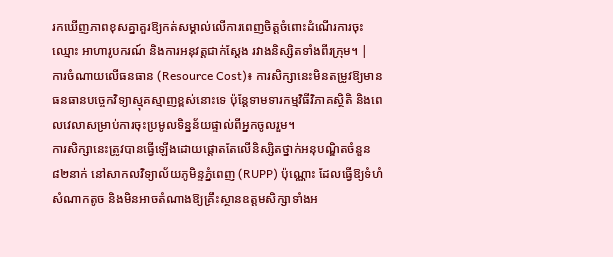រកឃើញភាពខុសគ្នាគួរឱ្យកត់សម្គាល់លើការពេញចិត្តចំពោះដំណើរការចុះឈ្មោះ អាហារូបករណ៍ និងការអនុវត្តជាក់ស្តែង រវាងនិស្សិតទាំងពីរក្រុម។ |
ការចំណាយលើធនធាន (Resource Cost)៖ ការសិក្សានេះមិនតម្រូវឱ្យមានធនធានបច្ចេកវិទ្យាស្មុគស្មាញខ្ពស់នោះទេ ប៉ុន្តែទាមទារកម្មវិធីវិភាគស្ថិតិ និងពេលវេលាសម្រាប់ការចុះប្រមូលទិន្នន័យផ្ទាល់ពីអ្នកចូលរួម។
ការសិក្សានេះត្រូវបានធ្វើឡើងដោយផ្តោតតែលើនិស្សិតថ្នាក់អនុបណ្ឌិតចំនួន ៨២នាក់ នៅសាកលវិទ្យាល័យភូមិន្ទភ្នំពេញ (RUPP) ប៉ុណ្ណោះ ដែលធ្វើឱ្យទំហំសំណាកតូច និងមិនអាចតំណាងឱ្យគ្រឹះស្ថានឧត្តមសិក្សាទាំងអ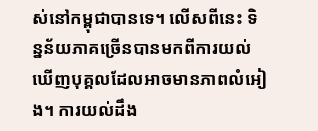ស់នៅកម្ពុជាបានទេ។ លើសពីនេះ ទិន្នន័យភាគច្រើនបានមកពីការយល់ឃើញបុគ្គលដែលអាចមានភាពលំអៀង។ ការយល់ដឹង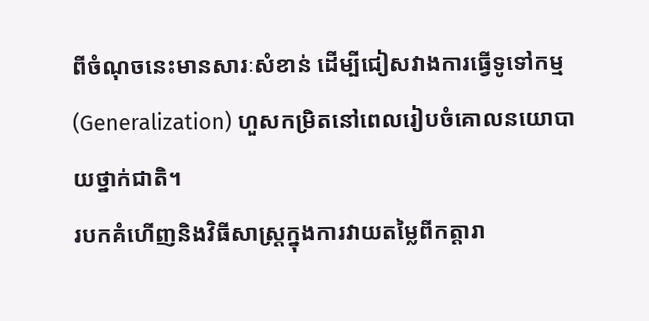ពីចំណុចនេះមានសារៈសំខាន់ ដើម្បីជៀសវាងការធ្វើទូទៅកម្ម (Generalization) ហួសកម្រិតនៅពេលរៀបចំគោលនយោបាយថ្នាក់ជាតិ។
របកគំហើញនិងវិធីសាស្ត្រក្នុងការវាយតម្លៃពីកត្តារា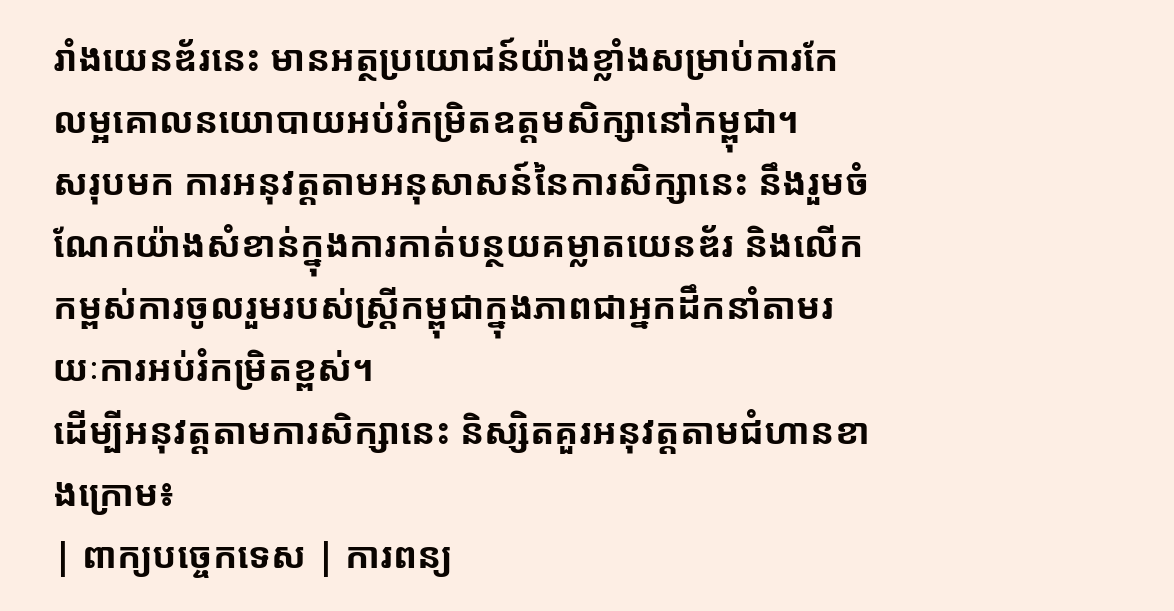រាំងយេនឌ័រនេះ មានអត្ថប្រយោជន៍យ៉ាងខ្លាំងសម្រាប់ការកែលម្អគោលនយោបាយអប់រំកម្រិតឧត្តមសិក្សានៅកម្ពុជា។
សរុបមក ការអនុវត្តតាមអនុសាសន៍នៃការសិក្សានេះ នឹងរួមចំណែកយ៉ាងសំខាន់ក្នុងការកាត់បន្ថយគម្លាតយេនឌ័រ និងលើកកម្ពស់ការចូលរួមរបស់ស្ត្រីកម្ពុជាក្នុងភាពជាអ្នកដឹកនាំតាមរយៈការអប់រំកម្រិតខ្ពស់។
ដើម្បីអនុវត្តតាមការសិក្សានេះ និស្សិតគួរអនុវត្តតាមជំហានខាងក្រោម៖
| ពាក្យបច្ចេកទេស | ការពន្យ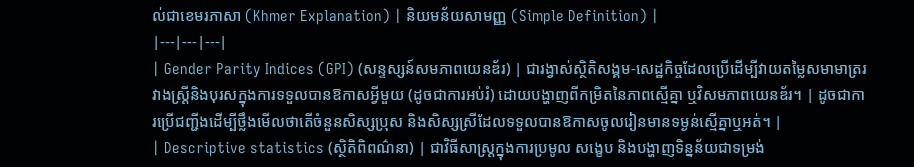ល់ជាខេមរភាសា (Khmer Explanation) | និយមន័យសាមញ្ញ (Simple Definition) |
|---|---|---|
| Gender Parity Indices (GPI) (សន្ទស្សន៍សមភាពយេនឌ័រ) | ជារង្វាស់ស្ថិតិសង្គម-សេដ្ឋកិច្ចដែលប្រើដើម្បីវាយតម្លៃសមាមាត្ររវាងស្ត្រីនិងបុរសក្នុងការទទួលបានឱកាសអ្វីមួយ (ដូចជាការអប់រំ) ដោយបង្ហាញពីកម្រិតនៃភាពស្មើគ្នា ឬវិសមភាពយេនឌ័រ។ | ដូចជាការប្រើជញ្ជីងដើម្បីថ្លឹងមើលថាតើចំនួនសិស្សប្រុស និងសិស្សស្រីដែលទទួលបានឱកាសចូលរៀនមានទម្ងន់ស្មើគ្នាឬអត់។ |
| Descriptive statistics (ស្ថិតិពិពណ៌នា) | ជាវិធីសាស្ត្រក្នុងការប្រមូល សង្ខេប និងបង្ហាញទិន្នន័យជាទម្រង់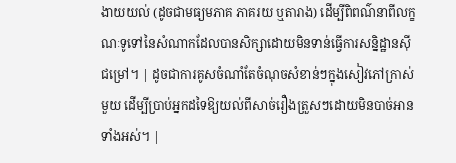ងាយយល់ (ដូចជាមធ្យមភាគ ភាគរយ ឬតារាង) ដើម្បីពិពណ៌នាពីលក្ខណៈទូទៅនៃសំណាកដែលបានសិក្សាដោយមិនទាន់ធ្វើការសន្និដ្ឋានស៊ីជម្រៅ។ | ដូចជាការគូសចំណាំតែចំណុចសំខាន់ៗក្នុងសៀវភៅក្រាស់មួយ ដើម្បីប្រាប់អ្នកដទៃឱ្យយល់ពីសាច់រឿងត្រួសៗដោយមិនបាច់អានទាំងអស់។ |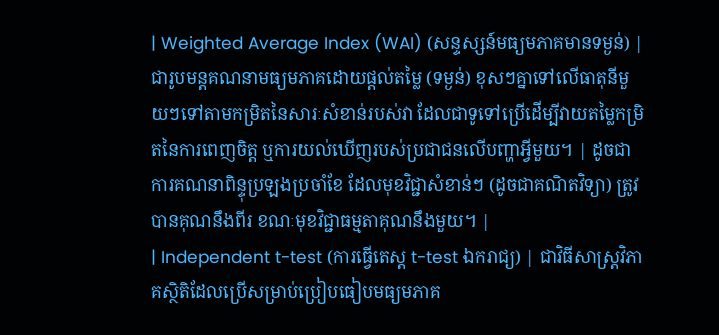| Weighted Average Index (WAI) (សន្ទស្សន៍មធ្យមភាគមានទម្ងន់) | ជារូបមន្តគណនាមធ្យមភាគដោយផ្តល់តម្លៃ (ទម្ងន់) ខុសៗគ្នាទៅលើធាតុនីមួយៗទៅតាមកម្រិតនៃសារៈសំខាន់របស់វា ដែលជាទូទៅប្រើដើម្បីវាយតម្លៃកម្រិតនៃការពេញចិត្ត ឬការយល់ឃើញរបស់ប្រជាជនលើបញ្ហាអ្វីមួយ។ | ដូចជាការគណនាពិន្ទុប្រឡងប្រចាំខែ ដែលមុខវិជ្ជាសំខាន់ៗ (ដូចជាគណិតវិទ្យា) ត្រូវបានគុណនឹងពីរ ខណៈមុខវិជ្ជាធម្មតាគុណនឹងមួយ។ |
| Independent t-test (ការធ្វើតេស្ត t-test ឯករាជ្យ) | ជាវិធីសាស្ត្រវិភាគស្ថិតិដែលប្រើសម្រាប់ប្រៀបធៀបមធ្យមភាគ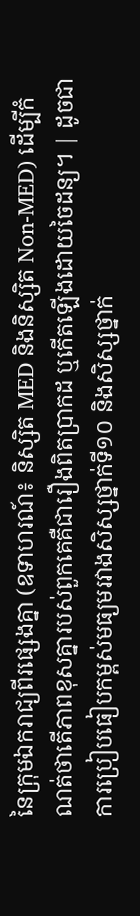នៃក្រុមឯករាជ្យពីរផ្សេងគ្នា (ឧទាហរណ៍៖ និស្សិត MED និងនិស្សិត Non-MED) ដើម្បីកំណត់ថាតើភាពខុសគ្នារបស់ពួកគេគឺជារឿងពិតប្រាកដ ឬកើតឡើងដោយចៃដន្យ។ | ដូចជាការប្រៀបធៀបកម្ពស់មធ្យមរវាងសិស្សថ្នាក់ទី១០ និងសិស្សថ្នាក់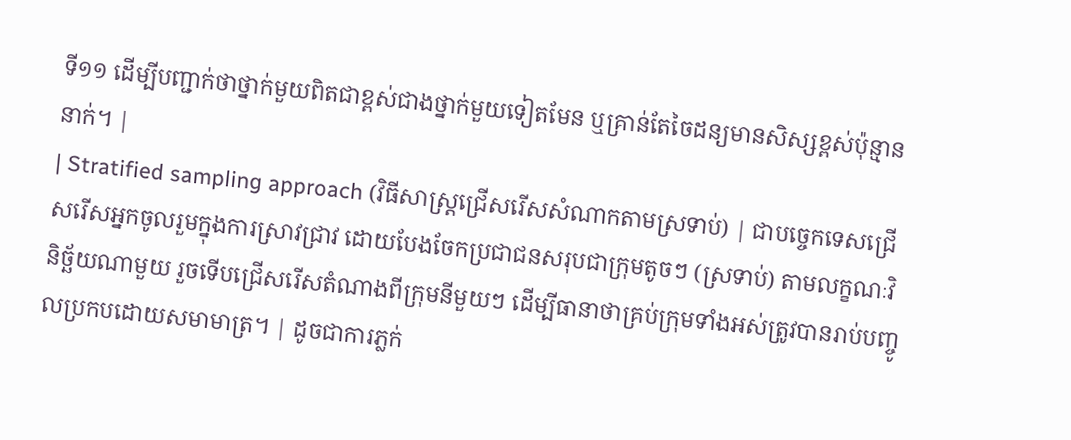ទី១១ ដើម្បីបញ្ជាក់ថាថ្នាក់មួយពិតជាខ្ពស់ជាងថ្នាក់មួយទៀតមែន ឬគ្រាន់តែចៃដន្យមានសិស្សខ្ពស់ប៉ុន្មាននាក់។ |
| Stratified sampling approach (វិធីសាស្ត្រជ្រើសរើសសំណាកតាមស្រទាប់) | ជាបច្ចេកទេសជ្រើសរើសអ្នកចូលរួមក្នុងការស្រាវជ្រាវ ដោយបែងចែកប្រជាជនសរុបជាក្រុមតូចៗ (ស្រទាប់) តាមលក្ខណៈវិនិច្ឆ័យណាមួយ រួចទើបជ្រើសរើសតំណាងពីក្រុមនីមួយៗ ដើម្បីធានាថាគ្រប់ក្រុមទាំងអស់ត្រូវបានរាប់បញ្ចូលប្រកបដោយសមាមាត្រ។ | ដូចជាការភ្លក់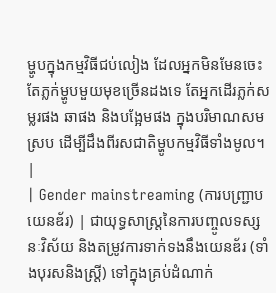ម្ហូបក្នុងកម្មវិធីជប់លៀង ដែលអ្នកមិនមែនចេះតែភ្លក់ម្ហូបមួយមុខច្រើនដងទេ តែអ្នកដើរភ្លក់សម្លរផង ឆាផង និងបង្អែមផង ក្នុងបរិមាណសមស្រប ដើម្បីដឹងពីរសជាតិម្ហូបកម្មវិធីទាំងមូល។ |
| Gender mainstreaming (ការបញ្ជ្រាបយេនឌ័រ) | ជាយុទ្ធសាស្ត្រនៃការបញ្ចូលទស្សនៈវិស័យ និងតម្រូវការទាក់ទងនឹងយេនឌ័រ (ទាំងបុរសនិងស្ត្រី) ទៅក្នុងគ្រប់ដំណាក់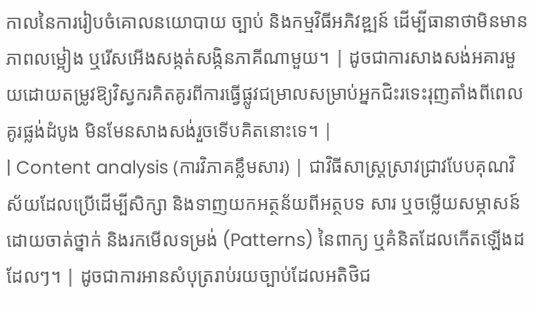កាលនៃការរៀបចំគោលនយោបាយ ច្បាប់ និងកម្មវិធីអភិវឌ្ឍន៍ ដើម្បីធានាថាមិនមានភាពលម្អៀង ឬរើសអើងសង្កត់សង្កិនភាគីណាមួយ។ | ដូចជាការសាងសង់អគារមួយដោយតម្រូវឱ្យវិស្វករគិតគូរពីការធ្វើផ្លូវជម្រាលសម្រាប់អ្នកជិះរទេះរុញតាំងពីពេលគូរផ្លង់ដំបូង មិនមែនសាងសង់រួចទើបគិតនោះទេ។ |
| Content analysis (ការវិភាគខ្លឹមសារ) | ជាវិធីសាស្ត្រស្រាវជ្រាវបែបគុណវិស័យដែលប្រើដើម្បីសិក្សា និងទាញយកអត្ថន័យពីអត្ថបទ សារ ឬចម្លើយសម្ភាសន៍ ដោយចាត់ថ្នាក់ និងរកមើលទម្រង់ (Patterns) នៃពាក្យ ឬគំនិតដែលកើតឡើងដដែលៗ។ | ដូចជាការអានសំបុត្ររាប់រយច្បាប់ដែលអតិថិជ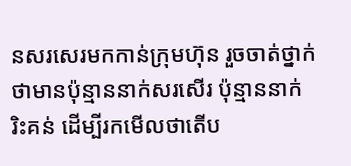នសរសេរមកកាន់ក្រុមហ៊ុន រួចចាត់ថ្នាក់ថាមានប៉ុន្មាននាក់សរសើរ ប៉ុន្មាននាក់រិះគន់ ដើម្បីរកមើលថាតើប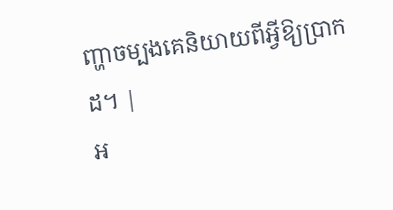ញ្ហាចម្បងគេនិយាយពីអ្វីឱ្យប្រាកដ។ |
អ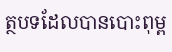ត្ថបទដែលបានបោះពុម្ព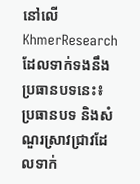នៅលើ KhmerResearch ដែលទាក់ទងនឹងប្រធានបទនេះ៖
ប្រធានបទ និងសំណួរស្រាវជ្រាវដែលទាក់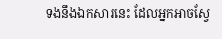ទងនឹងឯកសារនេះ ដែលអ្នកអាចស្វែ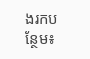ងរកបន្ថែម៖